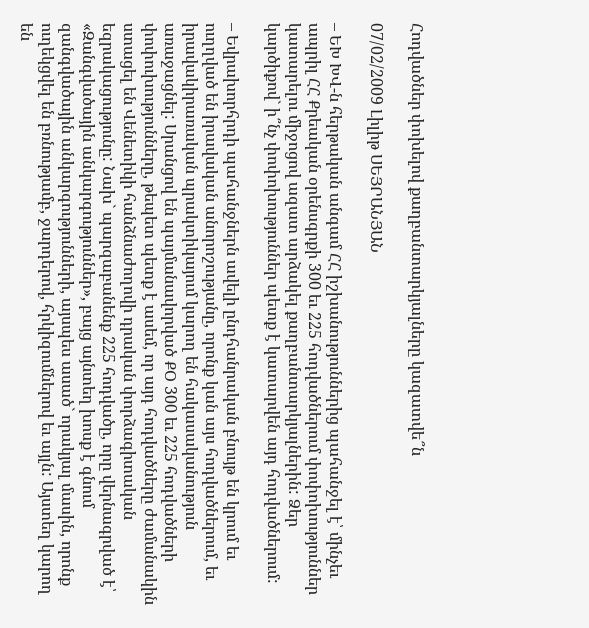Հոդվածներ փոխելով քաղբանտարկյալները կազատվե՞ն

07/02/2009 Լիլիթ ՍԵՅՐԱՆՅԱՆ

– ԵԽ ԽՎ-ն հերթական անգամ ՀՀ իշխանություններից պահանջել է՝ մինչեւ ապրիլ ՀՀ Քրեական օրենսգրքի 300 եւ 225 հոդվածներում փոփոխություններ կատարելու միջոցով ազատ արձակել քաղբանտարկյալներին: Ձեր կարծիքով` ի՞նչ փոփոխություններ պետք է կատարվեն այդ հոդվածներում:

– Եվրախորհրդի պահանջներն ավելի ընդհանրական բնույթ են կրում եւ ուղղված են իրավական անորոշությանը, որոնք կան այս հոդվածներում, եւ իրավակիրառական պրակտիկայում կարող են հակասականություն առաջացնել: Սրանցով են պայմանավորված ՔՕ 300 եւ 225 հոդվածների փոփուխությունները, թեպետ պետք է ասեմ, որ այդ հոդվածները ժամանակին ստացել են Վենետիկի հանձնաժողովի դրական փորձագիտական եզրակացությունը: Նախ` պարզաբանենք 225 հոդվածը, որը վերնագրված է՝ «Զանգվածային անկարգություններ», բայց այնտեղ խոսք է գնում զանգվածային անկարգությունների, այսպես ասած` որակյալ մասին, որոնք ուղեկցվել են բռնությամբ, ջարդերով, հրկիզումներով եւ այլն: Այստեղ կարող են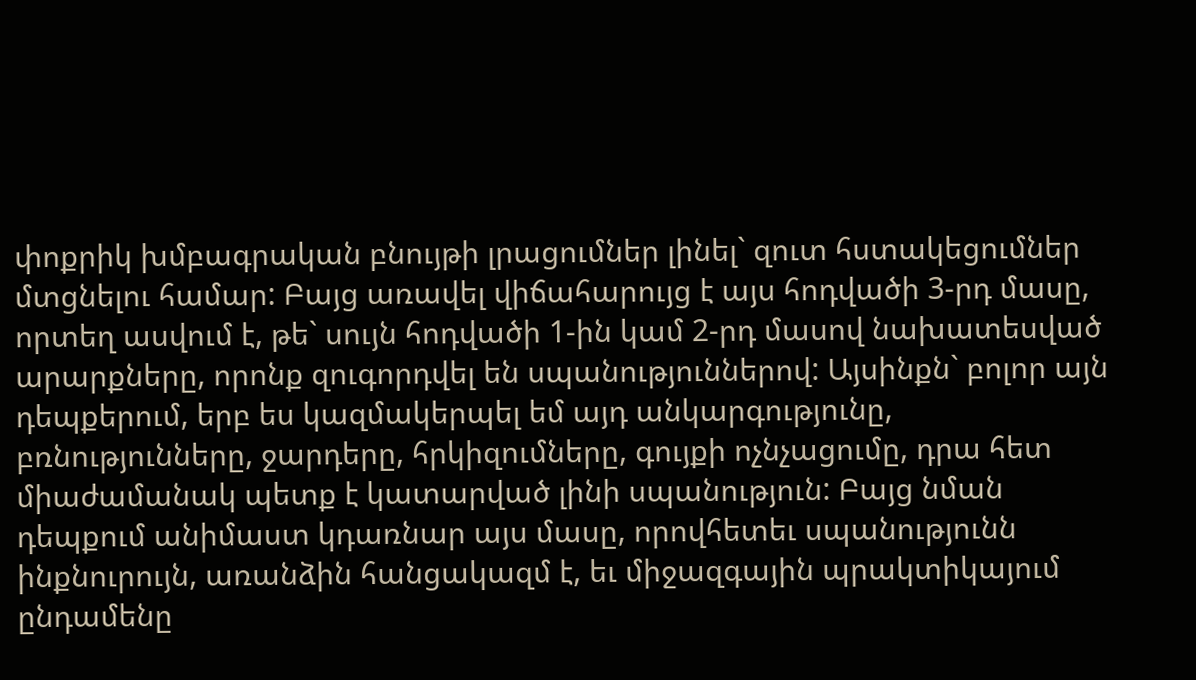փոքրիկ խմբագրական բնույթի լրացումներ լինել` զուտ հստակեցումներ մտցնելու համար: Բայց առավել վիճահարույց է այս հոդվածի 3-րդ մասը, որտեղ ասվում է, թե` սույն հոդվածի 1-ին կամ 2-րդ մասով նախատեսված արարքները, որոնք զուգորդվել են սպանություններով: Այսինքն` բոլոր այն դեպքերում, երբ ես կազմակերպել եմ այդ անկարգությունը, բռնությունները, ջարդերը, հրկիզումները, գույքի ոչնչացումը, դրա հետ միաժամանակ պետք է կատարված լինի սպանություն: Բայց նման դեպքում անիմաստ կդառնար այս մասը, որովհետեւ սպանությունն ինքնուրույն, առանձին հանցակազմ է, եւ միջազգային պրակտիկայում ընդամենը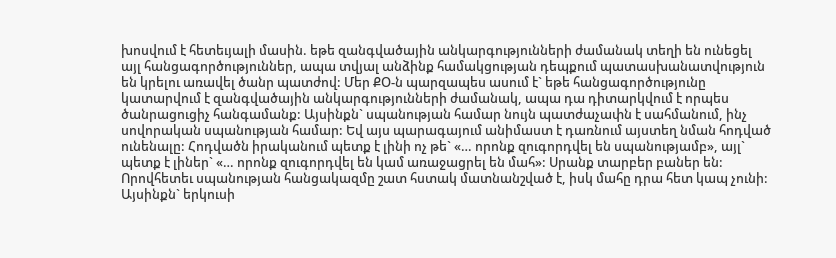խոսվում է հետեւյալի մասին. եթե զանգվածային անկարգությունների ժամանակ տեղի են ունեցել այլ հանցագործություններ, ապա տվյալ անձինք համակցության դեպքում պատասխանատվություն են կրելու առավել ծանր պատժով: Մեր ՔՕ-ն պարզապես ասում է` եթե հանցագործությունը կատարվում է զանգվածային անկարգությունների ժամանակ, ապա դա դիտարկվում է որպես ծանրացուցիչ հանգամանք: Այսինքն` սպանության համար նույն պատժաչափն է սահմանում, ինչ սովորական սպանության համար: Եվ այս պարագայում անիմաստ է դառնում այստեղ նման հոդված ունենալը: Հոդվածն իրականում պետք է լինի ոչ թե` «… որոնք զուգորդվել են սպանությամբ», այլ` պետք է լիներ` «… որոնք զուգորդվել են կամ առաջացրել են մահ»: Սրանք տարբեր բաներ են: Որովհետեւ սպանության հանցակազմը շատ հստակ մատնանշված է, իսկ մահը դրա հետ կապ չունի: Այսինքն` երկուսի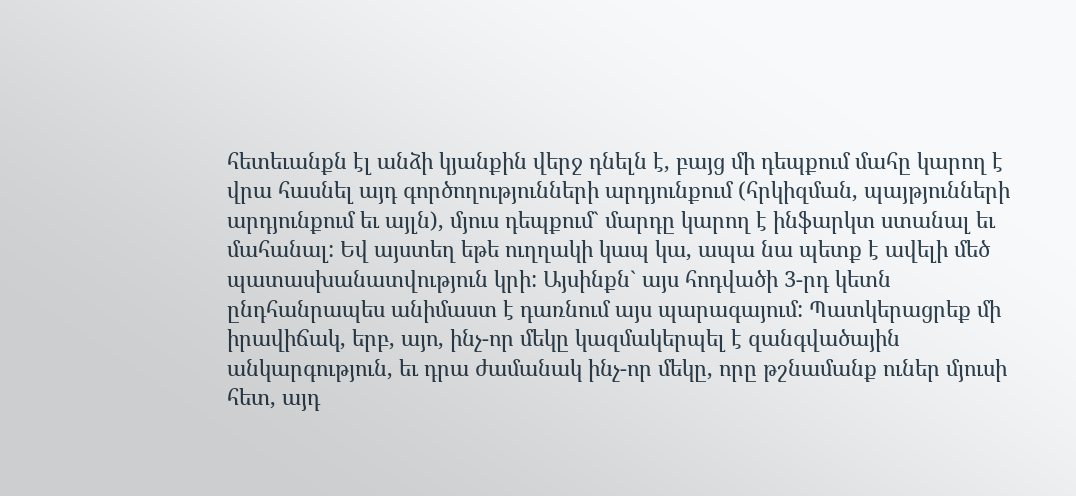հետեւանքն էլ անձի կյանքին վերջ դնելն է, բայց մի դեպքում մահը կարող է վրա հասնել այդ գործողությունների արդյունքում (հրկիզման, պայթյունների արդյունքում եւ այլն), մյուս դեպքում` մարդը կարող է ինֆարկտ ստանալ եւ մահանալ: Եվ այստեղ եթե ուղղակի կապ կա, ապա նա պետք է ավելի մեծ պատասխանատվություն կրի: Այսինքն` այս հոդվածի 3-րդ կետն ընդհանրապես անիմաստ է դառնում այս պարագայում: Պատկերացրեք մի իրավիճակ, երբ, այո, ինչ-որ մեկը կազմակերպել է զանգվածային անկարգություն, եւ դրա ժամանակ ինչ-որ մեկը, որը թշնամանք ուներ մյուսի հետ, այդ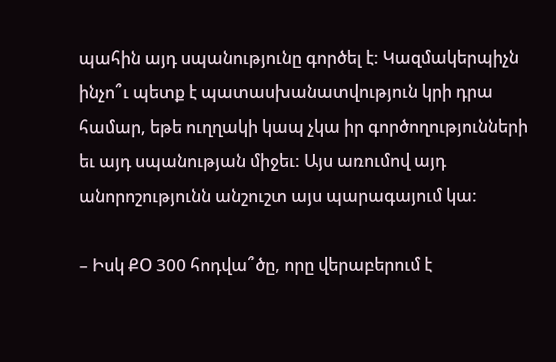պահին այդ սպանությունը գործել է: Կազմակերպիչն ինչո՞ւ պետք է պատասխանատվություն կրի դրա համար, եթե ուղղակի կապ չկա իր գործողությունների եւ այդ սպանության միջեւ: Այս առումով այդ անորոշությունն անշուշտ այս պարագայում կա:

– Իսկ ՔՕ 300 հոդվա՞ծը, որը վերաբերում է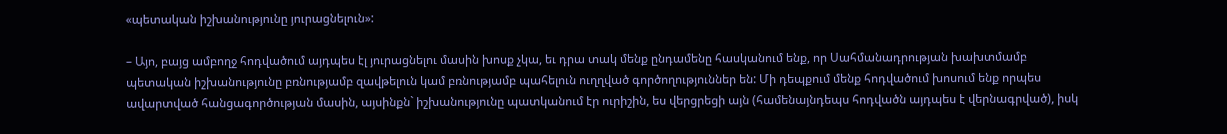«պետական իշխանությունը յուրացնելուն»:

– Այո, բայց ամբողջ հոդվածում այդպես էլ յուրացնելու մասին խոսք չկա, եւ դրա տակ մենք ընդամենը հասկանում ենք, որ Սահմանադրության խախտմամբ պետական իշխանությունը բռնությամբ զավթելուն կամ բռնությամբ պահելուն ուղղված գործողություններ են: Մի դեպքում մենք հոդվածում խոսում ենք որպես ավարտված հանցագործության մասին, այսինքն` իշխանությունը պատկանում էր ուրիշին, ես վերցրեցի այն (համենայնդեպս հոդվածն այդպես է վերնագրված), իսկ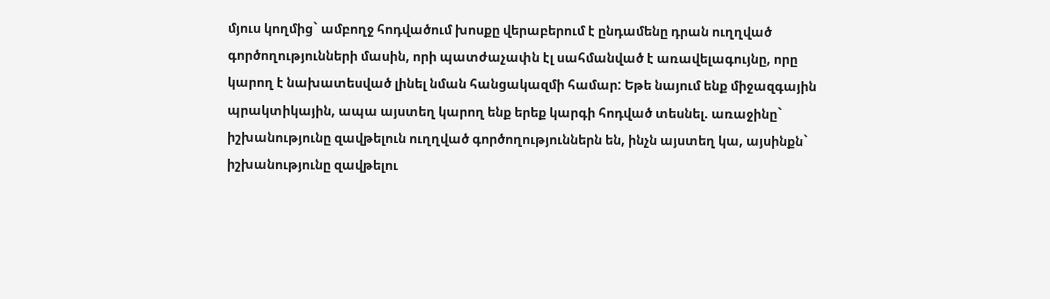մյուս կողմից` ամբողջ հոդվածում խոսքը վերաբերում է ընդամենը դրան ուղղված գործողությունների մասին, որի պատժաչափն էլ սահմանված է առավելագույնը, որը կարող է նախատեսված լինել նման հանցակազմի համար: Եթե նայում ենք միջազգային պրակտիկային, ապա այստեղ կարող ենք երեք կարգի հոդված տեսնել. առաջինը` իշխանությունը զավթելուն ուղղված գործողություններն են, ինչն այստեղ կա, այսինքն` իշխանությունը զավթելու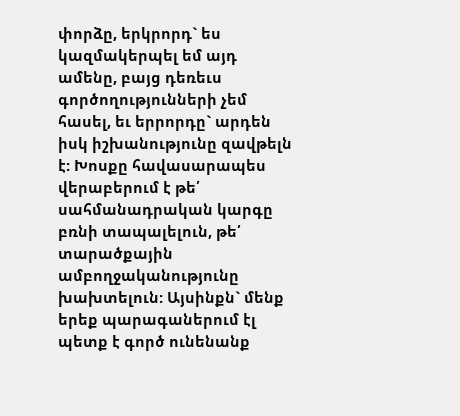փորձը, երկրորդ` ես կազմակերպել եմ այդ ամենը, բայց դեռեւս գործողությունների չեմ հասել, եւ երրորդը` արդեն իսկ իշխանությունը զավթելն է: Խոսքը հավասարապես վերաբերում է թե՛ սահմանադրական կարգը բռնի տապալելուն, թե՛ տարածքային ամբողջականությունը խախտելուն: Այսինքն` մենք երեք պարագաներում էլ պետք է գործ ունենանք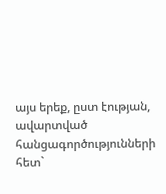այս երեք, ըստ էության, ավարտված հանցագործությունների հետ`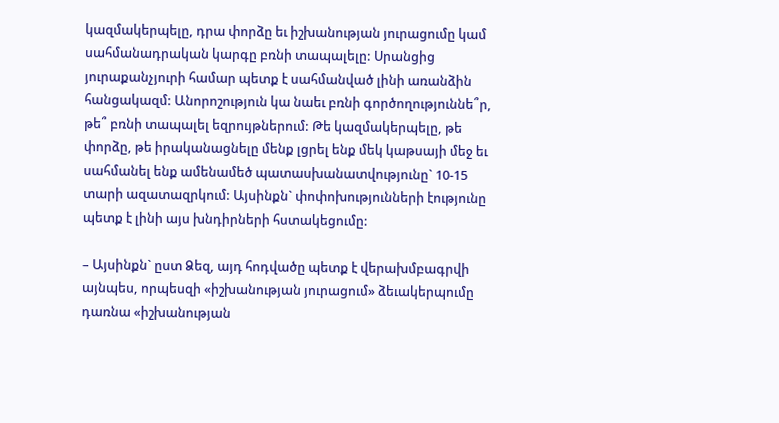կազմակերպելը, դրա փորձը եւ իշխանության յուրացումը կամ սահմանադրական կարգը բռնի տապալելը: Սրանցից յուրաքանչյուրի համար պետք է սահմանված լինի առանձին հանցակազմ: Անորոշություն կա նաեւ բռնի գործողություննե՞ր, թե՞ բռնի տապալել եզրույթներում: Թե կազմակերպելը, թե փորձը, թե իրականացնելը մենք լցրել ենք մեկ կաթսայի մեջ եւ սահմանել ենք ամենամեծ պատասխանատվությունը` 10-15 տարի ազատազրկում: Այսինքն` փոփոխությունների էությունը պետք է լինի այս խնդիրների հստակեցումը:

– Այսինքն` ըստ Ձեզ, այդ հոդվածը պետք է վերախմբագրվի այնպես, որպեսզի «իշխանության յուրացում» ձեւակերպումը դառնա «իշխանության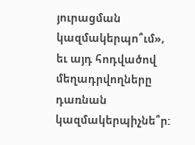յուրացման կազմակերպո՞ւմ», եւ այդ հոդվածով մեղադրվողները դառնան կազմակերպիչնե՞ր: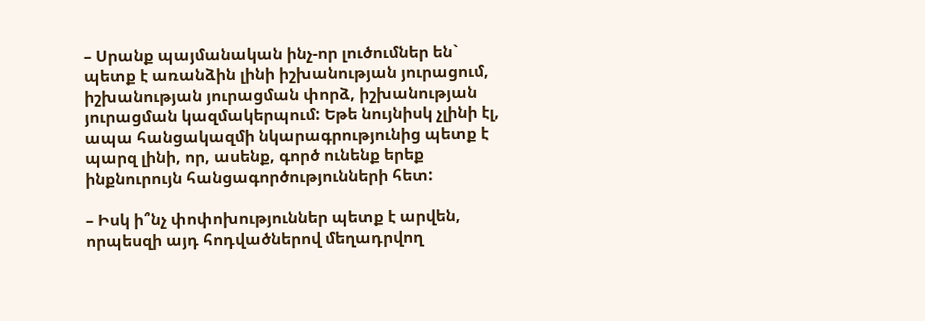– Սրանք պայմանական ինչ-որ լուծումներ են` պետք է առանձին լինի իշխանության յուրացում, իշխանության յուրացման փորձ, իշխանության յուրացման կազմակերպում: Եթե նույնիսկ չլինի էլ, ապա հանցակազմի նկարագրությունից պետք է պարզ լինի, որ, ասենք, գործ ունենք երեք ինքնուրույն հանցագործությունների հետ:

– Իսկ ի՞նչ փոփոխություններ պետք է արվեն, որպեսզի այդ հոդվածներով մեղադրվող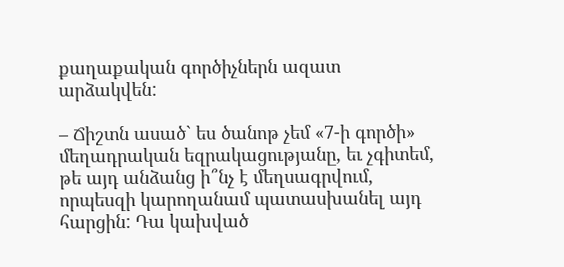քաղաքական գործիչներն ազատ արձակվեն:

– Ճիշտն ասած` ես ծանոթ չեմ «7-ի գործի» մեղադրական եզրակացությանը, եւ չգիտեմ, թե այդ անձանց ի՞նչ է մեղսագրվում, որպեսզի կարողանամ պատասխանել այդ հարցին: Դա կախված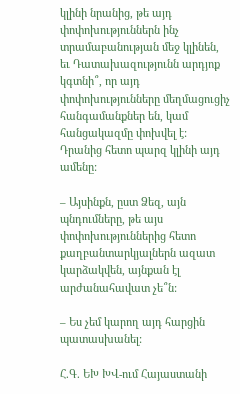կլինի նրանից, թե այդ փոփոխություններն ինչ տրամաբանության մեջ կլինեն, եւ Դատախազությունն արդյոք կգտնի՞, որ այդ փոփոխությունները մեղմացուցիչ հանգամանքներ են, կամ հանցակազմը փոխվել է: Դրանից հետո պարզ կլինի այդ ամենը:

– Այսինքն, ըստ Ձեզ, այն պնդումները, թե այս փոփոխություններից հետո քաղբանտարկյալներն ազատ կարձակվեն, այնքան էլ արժանահավատ չե՞ն:

– Ես չեմ կարող այդ հարցին պատասխանել:

Հ.Գ. ԵԽ ԽՎ-ում Հայաստանի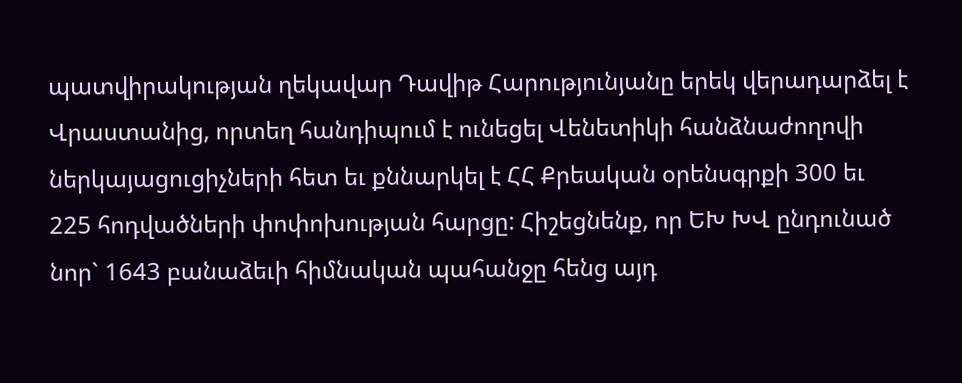պատվիրակության ղեկավար Դավիթ Հարությունյանը երեկ վերադարձել է Վրաստանից, որտեղ հանդիպում է ունեցել Վենետիկի հանձնաժողովի ներկայացուցիչների հետ եւ քննարկել է ՀՀ Քրեական օրենսգրքի 300 եւ 225 հոդվածների փոփոխության հարցը: Հիշեցնենք, որ ԵԽ ԽՎ ընդունած նոր` 1643 բանաձեւի հիմնական պահանջը հենց այդ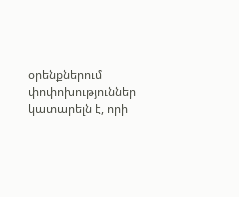օրենքներում փոփոխություններ կատարելն է, որի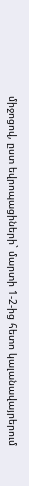միջոցով, ըստ եվրոպացիների` մարտի 1-2-ից հետո կալանավայրերում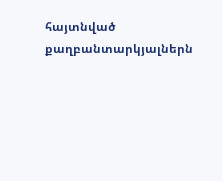հայտնված քաղբանտարկյալներն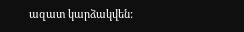ազատ կարձակվեն: